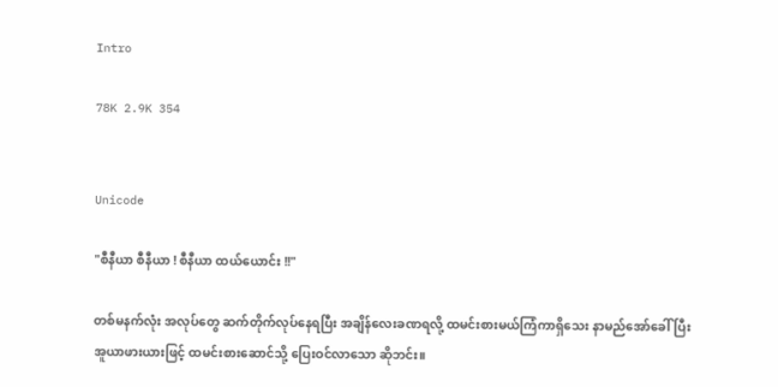Intro

78K 2.9K 354


Unicode

"စီနီယာ စီနီယာ ! စီနီယာ ထယ်ယောင်း !!"

တစ်မနက်လုံး အလုပ်တွေ ဆက်တိုက်လုပ်နေရပြီး အချိန်လေးခဏရလို့ ထမင်းစားမယ်ကြံကာရှိသေး နာမည်အော်ခေါ်ပြီး အူယာဖားယားဖြင့် ထမင်းစားဆောင်သို့ ပြေးဝင်လာသော ဆိုဘင်း။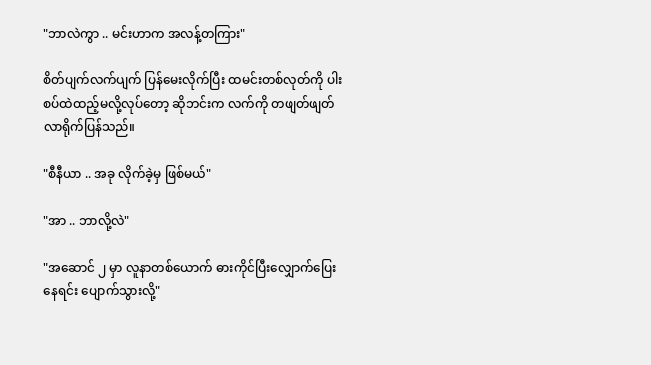"ဘာလဲကွာ .. မင်းဟာက အလန့်တကြား"

စိတ်ပျက်လက်ပျက် ပြန်မေးလိုက်ပြီး ထမင်းတစ်လုတ်ကို ပါးစပ်ထဲထည့်မလို့လုပ်တော့ ဆိုဘင်းက လက်ကို တဖျတ်ဖျတ်လာရိုက်ပြန်သည်။

"စီနီယာ .. အခု လိုက်ခဲ့မှ ဖြစ်မယ်"

"အာ .. ဘာလို့လဲ"

"အဆောင် ၂ မှာ လူနာတစ်ယောက် ဓားကိုင်ပြီးလျှောက်ပြေးနေရင်း ပျောက်သွားလို့"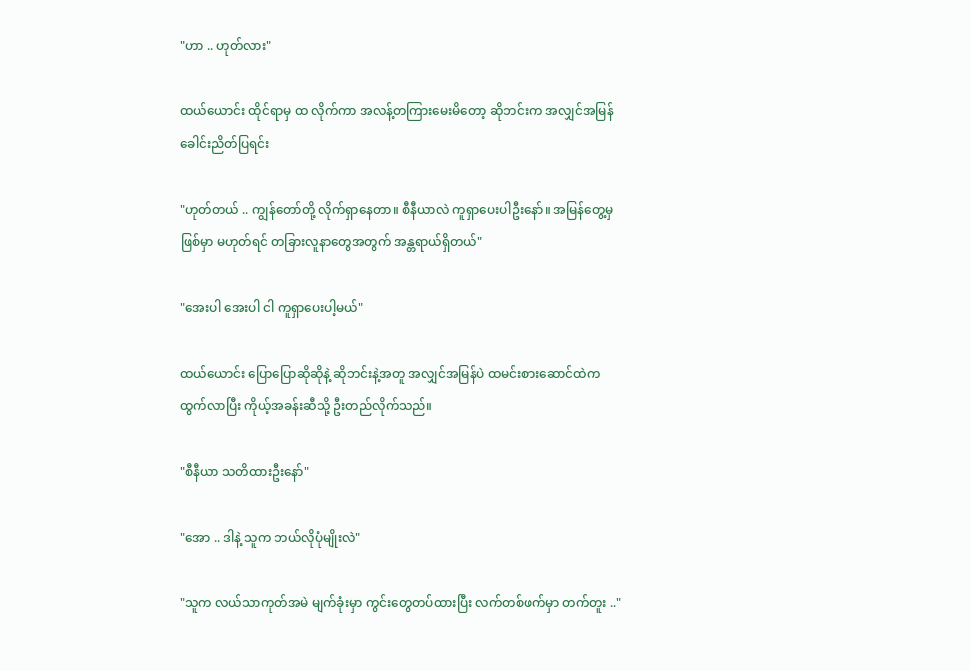"ဟာ .. ဟုတ်လား"

ထယ်ယောင်း ထိုင်ရာမှ ထ လိုက်ကာ အလန့်တကြားမေးမိတော့ ဆိုဘင်းက အလျှင်အမြန် ခေါင်းညိတ်ပြရင်း

"ဟုတ်တယ် .. ကျွန်တော်တို့ လိုက်ရှာနေတာ။ စီနီယာလဲ ကူရှာပေးပါဦးနော်။ အမြန်တွေ့မှ ဖြစ်မှာ မဟုတ်ရင် တခြားလူနာတွေအတွက် အန္တရာယ်ရှိတယ်"

"အေးပါ အေးပါ ငါ ကူရှာပေးပါ့မယ်"

ထယ်ယောင်း ပြောပြောဆိုဆိုနဲ့ ဆိုဘင်းနဲ့အတူ အလျှင်အမြန်ပဲ ထမင်းစားဆောင်ထဲက ထွက်လာပြီး ကိုယ့်အခန်းဆီသို့ ဦးတည်လိုက်သည်။

"စီနီယာ သတိထားဦးနော်"

"အော .. ဒါနဲ့ သူက ဘယ်လိုပုံမျိုးလဲ"

"သူက လယ်သာကုတ်အမဲ မျက်ခုံးမှာ ကွင်းတွေတပ်ထားပြီး လက်တစ်ဖက်မှာ တက်တူး .."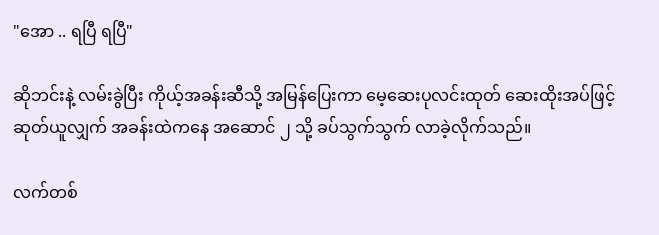"အော .. ရပြီ ရပြီ"

ဆိုဘင်းနဲ့ လမ်းခွဲပြီး ကိုယ့်အခန်းဆီသို့ အမြန်ပြေးကာ မေ့ဆေးပုလင်းထုတ် ဆေးထိုးအပ်ဖြင့် ဆုတ်ယူလျှက် အခန်းထဲကနေ အဆောင် ၂ သို့ ခပ်သွက်သွက် လာခဲ့လိုက်သည်။

လက်တစ်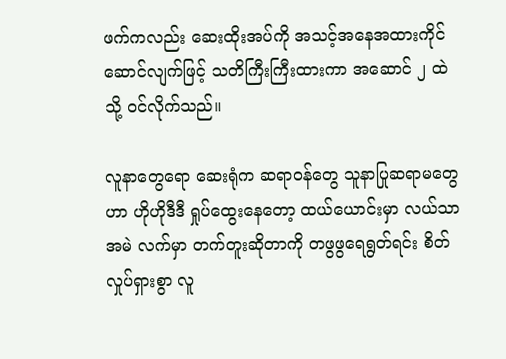ဖက်ကလည်း ဆေးထိုးအပ်ကို အသင့်အနေအထားကိုင်ဆောင်လျက်ဖြင့် သတိကြီးကြီးထားကာ အဆောင် ၂ ထဲသို့ ဝင်လိုက်သည်။

လူနာတွေရော ဆေးရုံက ဆရာဝန်တွေ သူနာပြုဆရာမတွေဟာ ဟိုဟိုဒီဒီ ရှုပ်ထွေးနေတော့ ထယ်ယောင်းမှာ လယ်သာအမဲ လက်မှာ တက်တူးဆိုတာကို တဖွဖွရေရွတ်ရင်း စိတ်လှုပ်ရှားစွာ လူ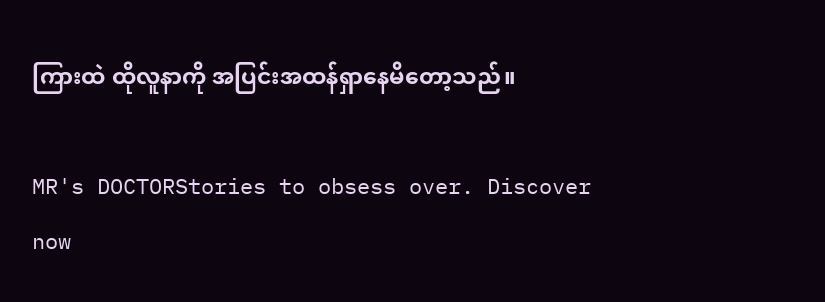ကြားထဲ ထိုလူနာကို အပြင်းအထန်ရှာနေမိတော့သည်။

MR's DOCTORStories to obsess over. Discover now